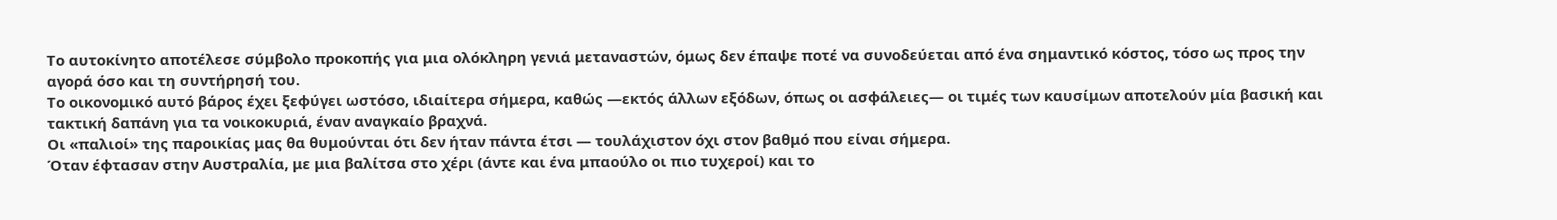Το αυτοκίνητο αποτέλεσε σύμβολο προκοπής για μια ολόκληρη γενιά μεταναστών, όμως δεν έπαψε ποτέ να συνοδεύεται από ένα σημαντικό κόστος, τόσο ως προς την αγορά όσο και τη συντήρησή του.
Το οικονομικό αυτό βάρος έχει ξεφύγει ωστόσο, ιδιαίτερα σήμερα, καθώς —εκτός άλλων εξόδων, όπως οι ασφάλειες— οι τιμές των καυσίμων αποτελούν μία βασική και τακτική δαπάνη για τα νοικοκυριά, έναν αναγκαίο βραχνά.
Οι «παλιοί» της παροικίας μας θα θυμούνται ότι δεν ήταν πάντα έτσι — τουλάχιστον όχι στον βαθμό που είναι σήμερα.
Όταν έφτασαν στην Αυστραλία, με μια βαλίτσα στο χέρι (άντε και ένα μπαούλο οι πιο τυχεροί) και το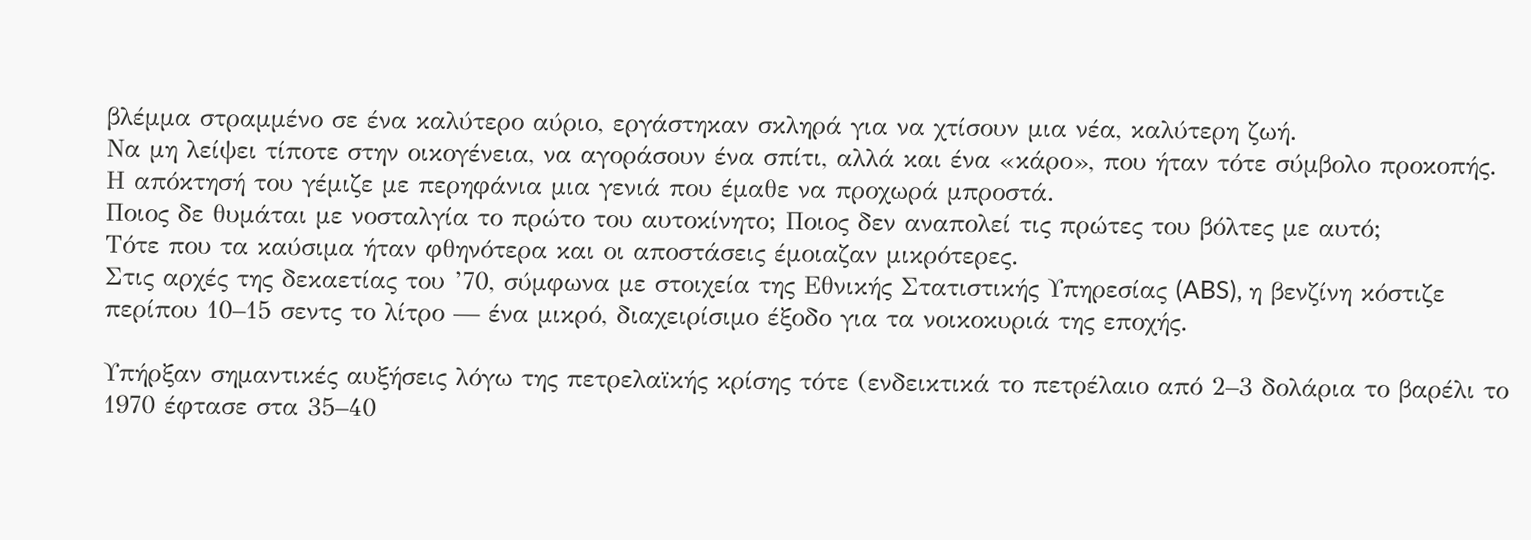βλέμμα στραμμένο σε ένα καλύτερο αύριο, εργάστηκαν σκληρά για να χτίσουν μια νέα, καλύτερη ζωή.
Να μη λείψει τίποτε στην οικογένεια, να αγοράσουν ένα σπίτι, αλλά και ένα «κάρο», που ήταν τότε σύμβολο προκοπής. Η απόκτησή του γέμιζε με περηφάνια μια γενιά που έμαθε να προχωρά μπροστά.
Ποιος δε θυμάται με νοσταλγία το πρώτο του αυτοκίνητο; Ποιος δεν αναπολεί τις πρώτες του βόλτες με αυτό;
Τότε που τα καύσιμα ήταν φθηνότερα και οι αποστάσεις έμοιαζαν μικρότερες.
Στις αρχές της δεκαετίας του ’70, σύμφωνα με στοιχεία της Εθνικής Στατιστικής Υπηρεσίας (ABS), η βενζίνη κόστιζε περίπου 10–15 σεντς το λίτρο — ένα μικρό, διαχειρίσιμο έξοδο για τα νοικοκυριά της εποχής.

Υπήρξαν σημαντικές αυξήσεις λόγω της πετρελαϊκής κρίσης τότε (ενδεικτικά το πετρέλαιο από 2–3 δολάρια το βαρέλι το 1970 έφτασε στα 35–40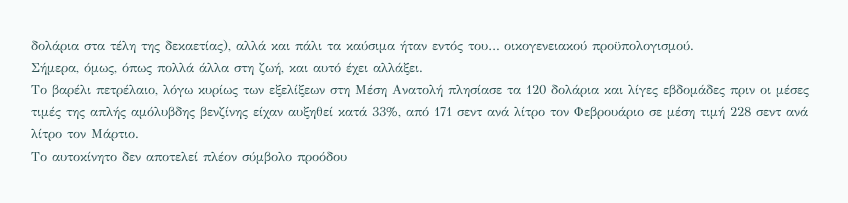δολάρια στα τέλη της δεκαετίας), αλλά και πάλι τα καύσιμα ήταν εντός του… οικογενειακού προϋπολογισμού.
Σήμερα, όμως, όπως πολλά άλλα στη ζωή, και αυτό έχει αλλάξει.
Το βαρέλι πετρέλαιο, λόγω κυρίως των εξελίξεων στη Μέση Ανατολή πλησίασε τα 120 δολάρια και λίγες εβδομάδες πριν οι μέσες τιμές της απλής αμόλυβδης βενζίνης είχαν αυξηθεί κατά 33%, από 171 σεντ ανά λίτρο τον Φεβρουάριο σε μέση τιμή 228 σεντ ανά λίτρο τον Μάρτιο.
Το αυτοκίνητο δεν αποτελεί πλέον σύμβολο προόδου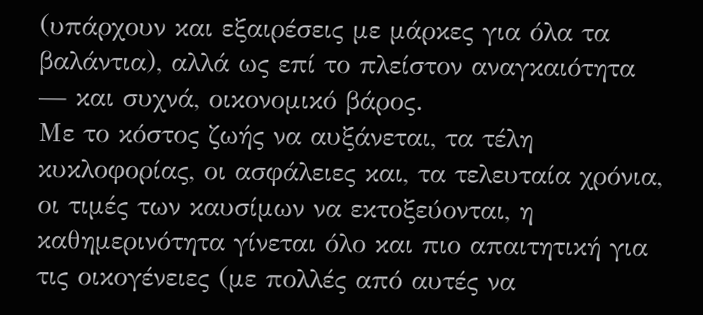(υπάρχουν και εξαιρέσεις με μάρκες για όλα τα βαλάντια), αλλά ως επί το πλείστον αναγκαιότητα — και συχνά, οικονομικό βάρος.
Με το κόστος ζωής να αυξάνεται, τα τέλη κυκλοφορίας, οι ασφάλειες και, τα τελευταία χρόνια, οι τιμές των καυσίμων να εκτοξεύονται, η καθημερινότητα γίνεται όλο και πιο απαιτητική για τις οικογένειες (με πολλές από αυτές να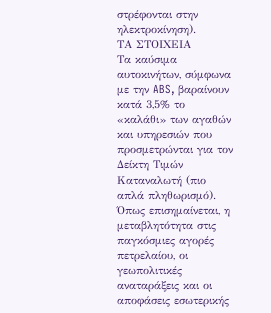στρέφονται στην ηλεκτροκίνηση).
ΤΑ ΣΤΟΙΧΕΙΑ
Τα καύσιμα αυτοκινήτων, σύμφωνα με την ABS, βαραίνουν κατά 3,5% το «καλάθι» των αγαθών και υπηρεσιών που προσμετρώνται για τον Δείκτη Τιμών Καταναλωτή (πιο απλά πληθωρισμό).
Όπως επισημαίνεται, η μεταβλητότητα στις παγκόσμιες αγορές πετρελαίου, οι γεωπολιτικές αναταράξεις και οι αποφάσεις εσωτερικής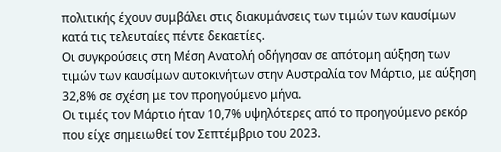πολιτικής έχουν συμβάλει στις διακυμάνσεις των τιμών των καυσίμων κατά τις τελευταίες πέντε δεκαετίες.
Οι συγκρούσεις στη Μέση Ανατολή οδήγησαν σε απότομη αύξηση των τιμών των καυσίμων αυτοκινήτων στην Αυστραλία τον Μάρτιο, με αύξηση 32,8% σε σχέση με τον προηγούμενο μήνα.
Οι τιμές τον Μάρτιο ήταν 10,7% υψηλότερες από το προηγούμενο ρεκόρ που είχε σημειωθεί τον Σεπτέμβριο του 2023.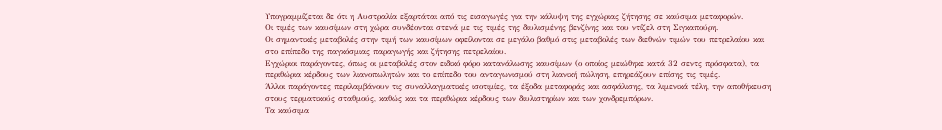Υπογραμμίζεται δε ότι η Αυστραλία εξαρτάται από τις εισαγωγές για την κάλυψη της εγχώριας ζήτησης σε καύσιμα μεταφορών.
Οι τιμές των καυσίμων στη χώρα συνδέονται στενά με τις τιμές της διυλισμένης βενζίνης και του ντίζελ στη Σιγκαπούρη.
Οι σημαντικές μεταβολές στην τιμή των καυσίμων οφείλονται σε μεγάλο βαθμό στις μεταβολές των διεθνών τιμών του πετρελαίου και στο επίπεδο της παγκόσμιας παραγωγής και ζήτησης πετρελαίου.
Εγχώριοι παράγοντες, όπως οι μεταβολές στον ειδικό φόρο κατανάλωσης καυσίμων (ο οποίος μειώθηκε κατά 32 σεντς πρόσφατα), τα περιθώρια κέρδους των λιανοπωλητών και το επίπεδο του ανταγωνισμού στη λιανική πώληση, επηρεάζουν επίσης τις τιμές.
Άλλοι παράγοντες περιλαμβάνουν τις συναλλαγματικές ισοτιμίες, τα έξοδα μεταφοράς και ασφάλισης, τα λιμενικά τέλη, την αποθήκευση στους τερματικούς σταθμούς, καθώς και τα περιθώρια κέρδους των διυλιστηρίων και των χονδρεμπόρων.
Τα καύσιμα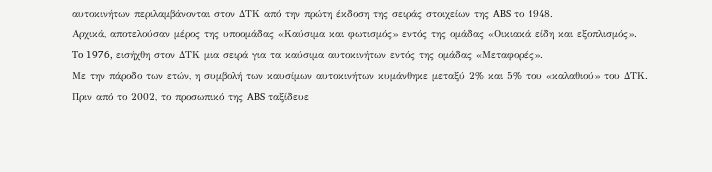αυτοκινήτων περιλαμβάνονται στον ΔΤΚ από την πρώτη έκδοση της σειράς στοιχείων της ABS το 1948.
Αρχικά, αποτελούσαν μέρος της υποομάδας «Καύσιμα και φωτισμός» εντός της ομάδας «Οικιακά είδη και εξοπλισμός».
To 1976, εισήχθη στον ΔΤΚ μια σειρά για τα καύσιμα αυτοκινήτων εντός της ομάδας «Μεταφορές».
Με την πάροδο των ετών, η συμβολή των καυσίμων αυτοκινήτων κυμάνθηκε μεταξύ 2% και 5% του «καλαθιού» του ΔΤΚ.
Πριν από το 2002, το προσωπικό της ABS ταξίδευε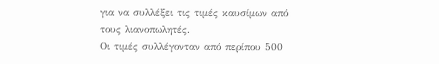για να συλλέξει τις τιμές καυσίμων από τους λιανοπωλητές.
Οι τιμές συλλέγονταν από περίπου 500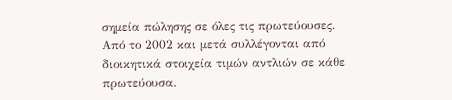σημεία πώλησης σε όλες τις πρωτεύουσες.
Από το 2002 και μετά συλλέγονται από διοικητικά στοιχεία τιμών αντλιών σε κάθε πρωτεύουσα.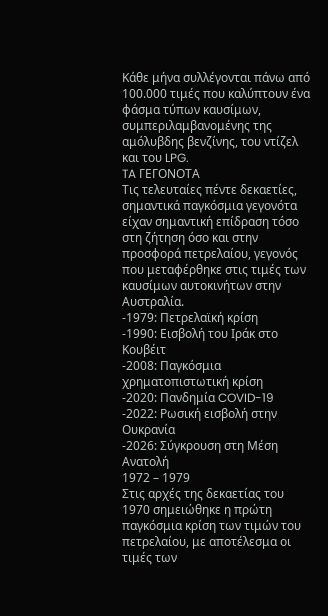Κάθε μήνα συλλέγονται πάνω από 100.000 τιμές που καλύπτουν ένα φάσμα τύπων καυσίμων, συμπεριλαμβανομένης της αμόλυβδης βενζίνης, του ντίζελ και του LPG.
TA ΓΕΓΟΝΟΤΑ
Τις τελευταίες πέντε δεκαετίες, σημαντικά παγκόσμια γεγονότα είχαν σημαντική επίδραση τόσο στη ζήτηση όσο και στην προσφορά πετρελαίου, γεγονός που μεταφέρθηκε στις τιμές των καυσίμων αυτοκινήτων στην Αυστραλία.
-1979: Πετρελαϊκή κρίση
-1990: Εισβολή του Ιράκ στο Κουβέιτ
-2008: Παγκόσμια χρηματοπιστωτική κρίση
-2020: Πανδημία COVID-19
-2022: Ρωσική εισβολή στην Ουκρανία
-2026: Σύγκρουση στη Μέση Ανατολή
1972 – 1979
Στις αρχές της δεκαετίας του 1970 σημειώθηκε η πρώτη παγκόσμια κρίση των τιμών του πετρελαίου, με αποτέλεσμα οι τιμές των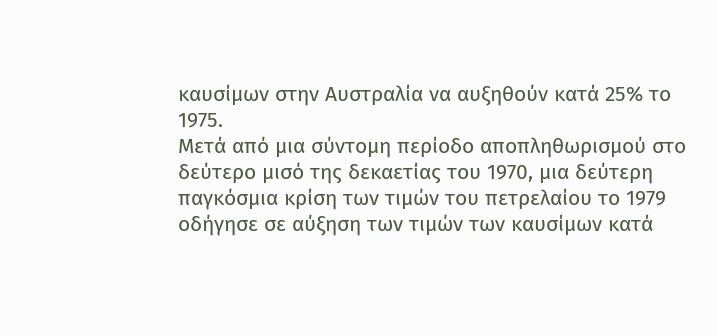καυσίμων στην Αυστραλία να αυξηθούν κατά 25% το 1975.
Μετά από μια σύντομη περίοδο αποπληθωρισμού στο δεύτερο μισό της δεκαετίας του 1970, μια δεύτερη παγκόσμια κρίση των τιμών του πετρελαίου το 1979 οδήγησε σε αύξηση των τιμών των καυσίμων κατά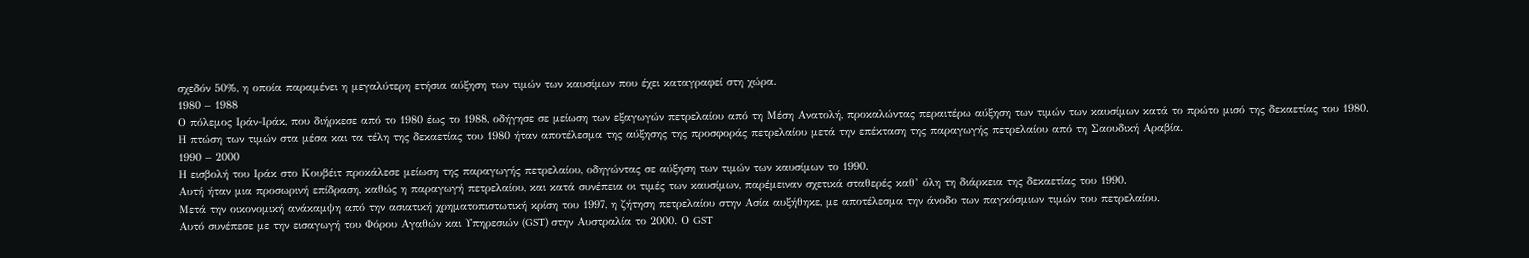σχεδόν 50%, η οποία παραμένει η μεγαλύτερη ετήσια αύξηση των τιμών των καυσίμων που έχει καταγραφεί στη χώρα.
1980 – 1988
Ο πόλεμος Ιράν-Ιράκ, που διήρκεσε από το 1980 έως το 1988, οδήγησε σε μείωση των εξαγωγών πετρελαίου από τη Μέση Ανατολή, προκαλώντας περαιτέρω αύξηση των τιμών των καυσίμων κατά το πρώτο μισό της δεκαετίας του 1980.
Η πτώση των τιμών στα μέσα και τα τέλη της δεκαετίας του 1980 ήταν αποτέλεσμα της αύξησης της προσφοράς πετρελαίου μετά την επέκταση της παραγωγής πετρελαίου από τη Σαουδική Αραβία.
1990 – 2000
Η εισβολή του Ιράκ στο Κουβέιτ προκάλεσε μείωση της παραγωγής πετρελαίου, οδηγώντας σε αύξηση των τιμών των καυσίμων το 1990.
Αυτή ήταν μια προσωρινή επίδραση, καθώς η παραγωγή πετρελαίου, και κατά συνέπεια οι τιμές των καυσίμων, παρέμειναν σχετικά σταθερές καθ’ όλη τη διάρκεια της δεκαετίας του 1990.
Μετά την οικονομική ανάκαμψη από την ασιατική χρηματοπιστωτική κρίση του 1997, η ζήτηση πετρελαίου στην Ασία αυξήθηκε, με αποτέλεσμα την άνοδο των παγκόσμιων τιμών του πετρελαίου.
Αυτό συνέπεσε με την εισαγωγή του Φόρου Αγαθών και Υπηρεσιών (GST) στην Αυστραλία το 2000. Ο GST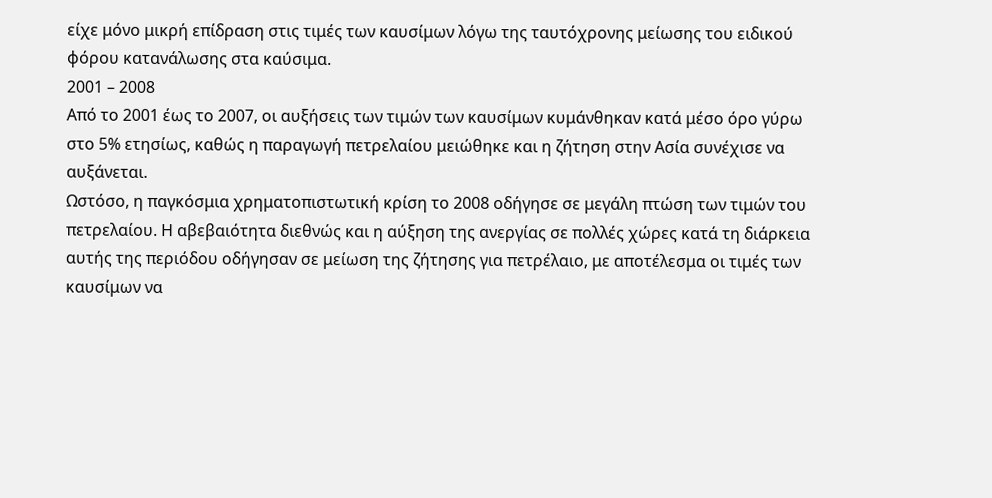είχε μόνο μικρή επίδραση στις τιμές των καυσίμων λόγω της ταυτόχρονης μείωσης του ειδικού φόρου κατανάλωσης στα καύσιμα.
2001 – 2008
Από το 2001 έως το 2007, οι αυξήσεις των τιμών των καυσίμων κυμάνθηκαν κατά μέσο όρο γύρω στο 5% ετησίως, καθώς η παραγωγή πετρελαίου μειώθηκε και η ζήτηση στην Ασία συνέχισε να αυξάνεται.
Ωστόσο, η παγκόσμια χρηματοπιστωτική κρίση το 2008 οδήγησε σε μεγάλη πτώση των τιμών του πετρελαίου. Η αβεβαιότητα διεθνώς και η αύξηση της ανεργίας σε πολλές χώρες κατά τη διάρκεια αυτής της περιόδου οδήγησαν σε μείωση της ζήτησης για πετρέλαιο, με αποτέλεσμα οι τιμές των καυσίμων να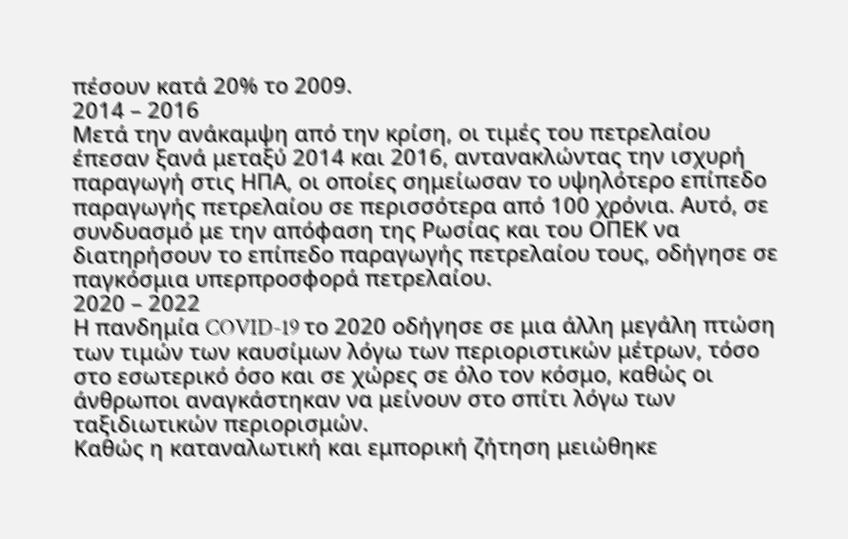πέσουν κατά 20% το 2009.
2014 – 2016
Μετά την ανάκαμψη από την κρίση, οι τιμές του πετρελαίου έπεσαν ξανά μεταξύ 2014 και 2016, αντανακλώντας την ισχυρή παραγωγή στις ΗΠΑ, οι οποίες σημείωσαν το υψηλότερο επίπεδο παραγωγής πετρελαίου σε περισσότερα από 100 χρόνια. Αυτό, σε συνδυασμό με την απόφαση της Ρωσίας και του ΟΠΕΚ να διατηρήσουν το επίπεδο παραγωγής πετρελαίου τους, οδήγησε σε παγκόσμια υπερπροσφορά πετρελαίου.
2020 – 2022
Η πανδημία COVID-19 το 2020 οδήγησε σε μια άλλη μεγάλη πτώση των τιμών των καυσίμων λόγω των περιοριστικών μέτρων, τόσο στο εσωτερικό όσο και σε χώρες σε όλο τον κόσμο, καθώς οι άνθρωποι αναγκάστηκαν να μείνουν στο σπίτι λόγω των ταξιδιωτικών περιορισμών.
Καθώς η καταναλωτική και εμπορική ζήτηση μειώθηκε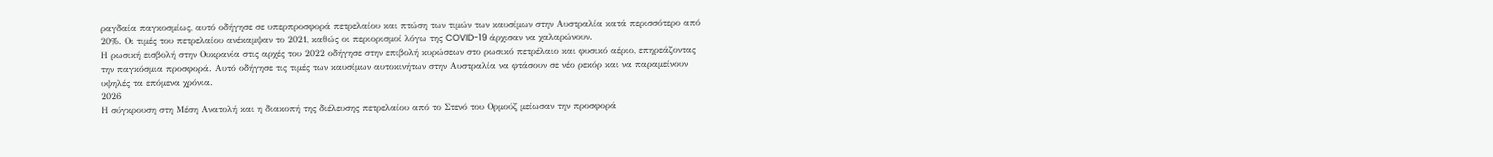ραγδαία παγκοσμίως, αυτό οδήγησε σε υπερπροσφορά πετρελαίου και πτώση των τιμών των καυσίμων στην Αυστραλία κατά περισσότερο από 20%. Οι τιμές του πετρελαίου ανέκαμψαν το 2021, καθώς οι περιορισμοί λόγω της COVID-19 άρχισαν να χαλαρώνουν.
Η ρωσική εισβολή στην Ουκρανία στις αρχές του 2022 οδήγησε στην επιβολή κυρώσεων στο ρωσικό πετρέλαιο και φυσικό αέριο, επηρεάζοντας την παγκόσμια προσφορά. Αυτό οδήγησε τις τιμές των καυσίμων αυτοκινήτων στην Αυστραλία να φτάσουν σε νέο ρεκόρ και να παραμείνουν υψηλές τα επόμενα χρόνια.
2026
Η σύγκρουση στη Μέση Ανατολή και η διακοπή της διέλευσης πετρελαίου από το Στενό του Ορμούζ μείωσαν την προσφορά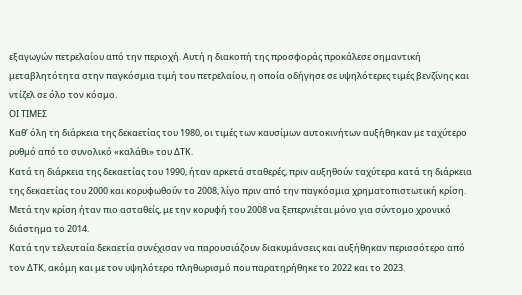εξαγωγών πετρελαίου από την περιοχή. Αυτή η διακοπή της προσφοράς προκάλεσε σημαντική μεταβλητότητα στην παγκόσμια τιμή του πετρελαίου, η οποία οδήγησε σε υψηλότερες τιμές βενζίνης και ντίζελ σε όλο τον κόσμο.
ΟΙ ΤΙΜΕΣ
Καθ’ όλη τη διάρκεια της δεκαετίας του 1980, οι τιμές των καυσίμων αυτοκινήτων αυξήθηκαν με ταχύτερο ρυθμό από το συνολικό «καλάθι» του ΔΤΚ.
Κατά τη διάρκεια της δεκαετίας του 1990, ήταν αρκετά σταθερές, πριν αυξηθούν ταχύτερα κατά τη διάρκεια της δεκαετίας του 2000 και κορυφωθούν το 2008, λίγο πριν από την παγκόσμια χρηματοπιστωτική κρίση.
Μετά την κρίση ήταν πιο ασταθείς, με την κορυφή του 2008 να ξεπερνιέται μόνο για σύντομο χρονικό διάστημα το 2014.
Κατά την τελευταία δεκαετία συνέχισαν να παρουσιάζουν διακυμάνσεις και αυξήθηκαν περισσότερο από τον ΔΤΚ, ακόμη και με τον υψηλότερο πληθωρισμό που παρατηρήθηκε το 2022 και το 2023.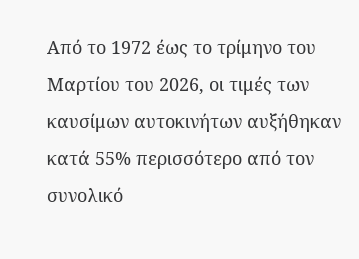Από το 1972 έως το τρίμηνο του Μαρτίου του 2026, οι τιμές των καυσίμων αυτοκινήτων αυξήθηκαν κατά 55% περισσότερο από τον συνολικό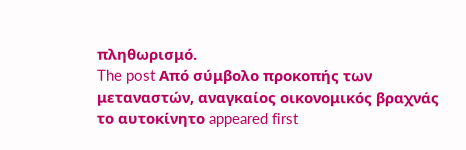πληθωρισμό.
The post Από σύμβολο προκοπής των μεταναστών, αναγκαίος οικονομικός βραχνάς το αυτοκίνητο appeared first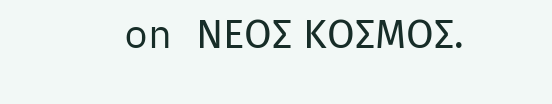on ΝΕΟΣ ΚΟΣΜΟΣ.